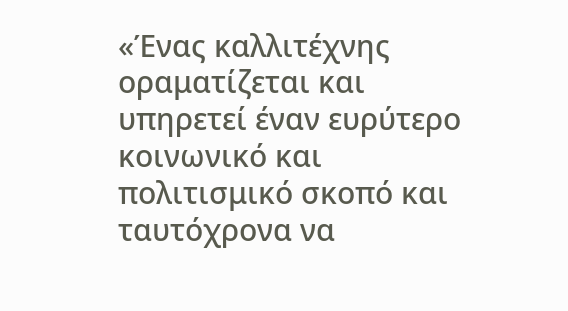«Ένας καλλιτέχνης οραματίζεται και υπηρετεί έναν ευρύτερο κοινωνικό και πολιτισμικό σκοπό και ταυτόχρονα να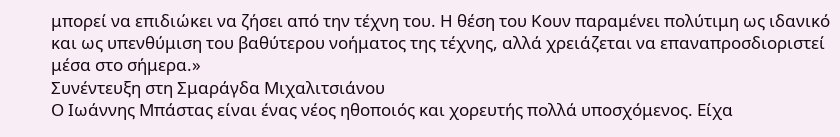μπορεί να επιδιώκει να ζήσει από την τέχνη του. Η θέση του Κουν παραμένει πολύτιμη ως ιδανικό και ως υπενθύμιση του βαθύτερου νοήματος της τέχνης, αλλά χρειάζεται να επαναπροσδιοριστεί μέσα στο σήμερα.»
Συνέντευξη στη Σμαράγδα Μιχαλιτσιάνου
Ο Ιωάννης Μπάστας είναι ένας νέος ηθοποιός και χορευτής πολλά υποσχόμενος. Είχα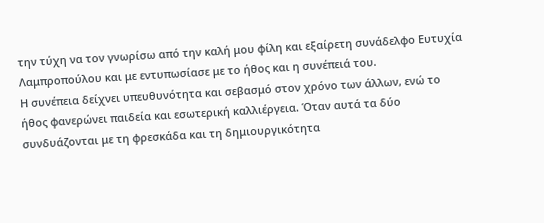την τύχη να τον γνωρίσω από την καλή μου φίλη και εξαίρετη συνάδελφο Ευτυχία Λαμπροπούλου και με εντυπωσίασε με το ήθος και η συνέπειά του.
Η συνέπεια δείχνει υπευθυνότητα και σεβασμό στον χρόνο των άλλων, ενώ το ήθος φανερώνει παιδεία και εσωτερική καλλιέργεια. Όταν αυτά τα δύο συνδυάζονται με τη φρεσκάδα και τη δημιουργικότητα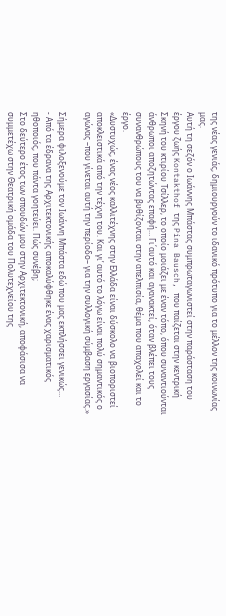της νέας γενιάς, δημιουργούν το ιδανικό πρότυπο για το μέλλον της κοινωνίας μας.
Αυτή τη σεζόν ο Ιωάννης Μπάστας συμπρωταγωνιστεί στην παράσταση του έργου ζωής Kontakthof της Pina Bausch, που παίζεται στην κεντρική Σκηνή του κτιρίου Τσίλλερ, το οποίο μοιάζει με έναν τόπο, όπου συναντιούνται άνθρωποι αποζητώντας επαφή… Γι΄αυτό και αγανακτεί, όταν βλέπει τους συνανθρώπους του να βυθίζονται στην απελπισία, θέμα που απαχολεί και το έργο.
«Δυστυχώς, ένας νέος καλλιτέχνης στην Ελλάδα είναι δύσκολο να βιοποριστεί αποκλειστικά από την τέχνη του. Και γι’ αυτό το λόγω είναι πολύ σημαντικός ο αγώνας –που γίνεται αυτή την περίοδο– για την συλλογική σύμβαση εργασίας.»

Σήμερα φιλοξενούμε τον Ιωάννη Μπάστα εδώ που μας εκπλήσσει γενικώς…
- Από τα έδρανα της Αρχιτεκτονικής αποκαλύφθηκε ένας χαρισματικός ηθοποιός, που πάντα γοητεύει. Πώς συνέβη;
Στο δεύτερο έτος των σπουδών μου στην Αρχιτεκτονική, αποφάσισα να συμμετέχω στην Θεατρική ομάδα του Πολυτεχνείου της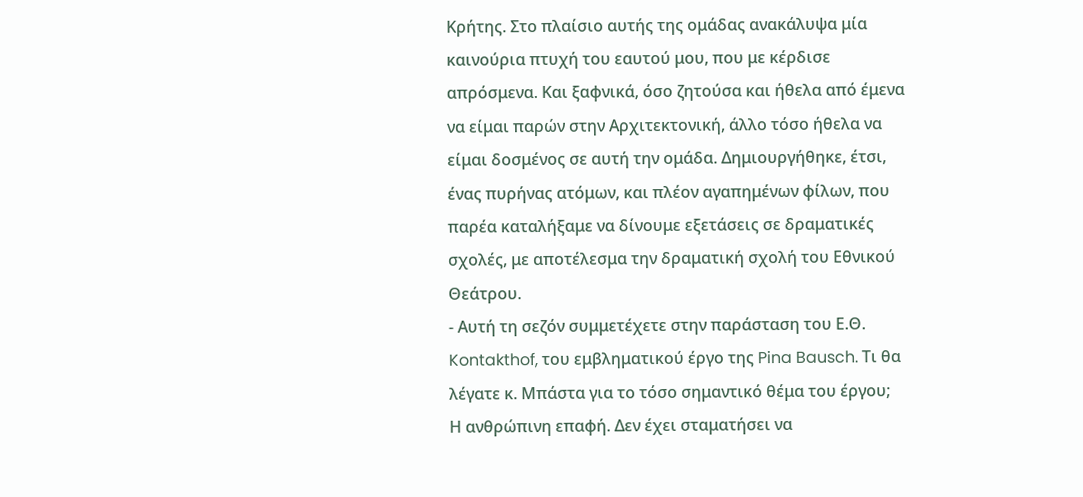Κρήτης. Στο πλαίσιο αυτής της ομάδας ανακάλυψα μία καινούρια πτυχή του εαυτού μου, που με κέρδισε απρόσμενα. Και ξαφνικά, όσο ζητούσα και ήθελα από έμενα να είμαι παρών στην Αρχιτεκτονική, άλλο τόσο ήθελα να είμαι δοσμένος σε αυτή την ομάδα. Δημιουργήθηκε, έτσι, ένας πυρήνας ατόμων, και πλέον αγαπημένων φίλων, που παρέα καταλήξαμε να δίνουμε εξετάσεις σε δραματικές σχολές, με αποτέλεσμα την δραματική σχολή του Εθνικού Θεάτρου.
- Αυτή τη σεζόν συμμετέχετε στην παράσταση του Ε.Θ. Kontakthof, του εμβληματικού έργο της Pina Bausch. Τι θα λέγατε κ. Μπάστα για το τόσο σημαντικό θέμα του έργου;
Η ανθρώπινη επαφή. Δεν έχει σταματήσει να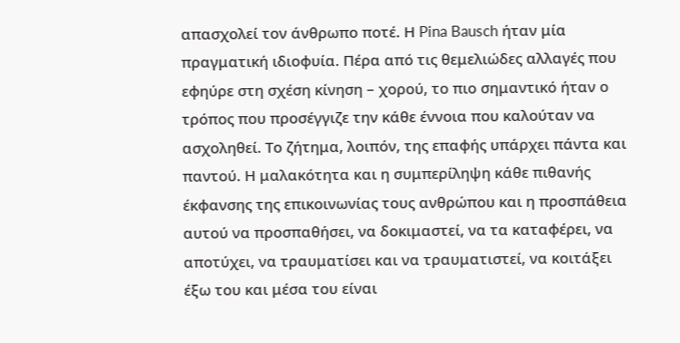απασχολεί τον άνθρωπο ποτέ. Η Pina Bausch ήταν μία πραγματική ιδιοφυία. Πέρα από τις θεμελιώδες αλλαγές που εφηύρε στη σχέση κίνηση – χορού, το πιο σημαντικό ήταν ο τρόπος που προσέγγιζε την κάθε έννοια που καλούταν να ασχοληθεί. Το ζήτημα, λοιπόν, της επαφής υπάρχει πάντα και παντού. Η μαλακότητα και η συμπερίληψη κάθε πιθανής έκφανσης της επικοινωνίας τους ανθρώπου και η προσπάθεια αυτού να προσπαθήσει, να δοκιμαστεί, να τα καταφέρει, να αποτύχει, να τραυματίσει και να τραυματιστεί, να κοιτάξει έξω του και μέσα του είναι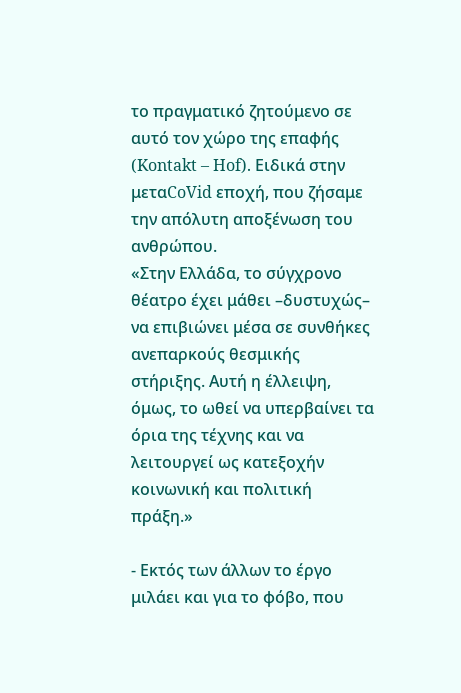το πραγματικό ζητούμενο σε αυτό τον χώρο της επαφής (Kontakt – Hof). Ειδικά στην μεταCoVid εποχή, που ζήσαμε την απόλυτη αποξένωση του ανθρώπου.
«Στην Ελλάδα, το σύγχρονο θέατρο έχει μάθει –δυστυχώς– να επιβιώνει μέσα σε συνθήκες ανεπαρκούς θεσμικής στήριξης. Αυτή η έλλειψη, όμως, το ωθεί να υπερβαίνει τα όρια της τέχνης και να λειτουργεί ως κατεξοχήν κοινωνική και πολιτική πράξη.»

- Εκτός των άλλων το έργο μιλάει και για το φόβο, που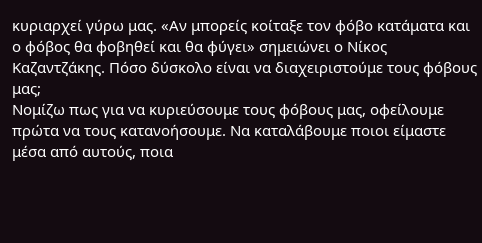κυριαρχεί γύρω μας. «Αν μπορείς κοίταξε τον φόβο κατάματα και ο φόβος θα φοβηθεί και θα φύγει» σημειώνει ο Νίκος Καζαντζάκης. Πόσο δύσκολο είναι να διαχειριστούμε τους φόβους μας;
Νομίζω πως για να κυριεύσουμε τους φόβους μας, οφείλουμε πρώτα να τους κατανοήσουμε. Να καταλάβουμε ποιοι είμαστε μέσα από αυτούς, ποια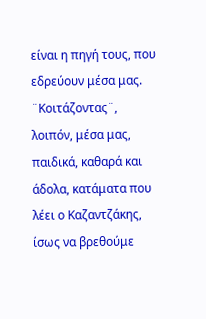είναι η πηγή τους, που εδρεύουν μέσα μας. ¨Κοιτάζοντας¨, λοιπόν, μέσα μας, παιδικά, καθαρά και άδολα, κατάματα που λέει ο Καζαντζάκης, ίσως να βρεθούμε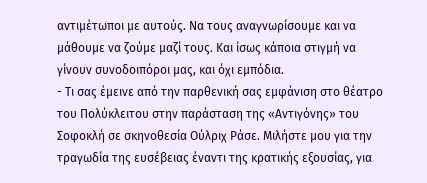αντιμέτωποι με αυτούς. Να τους αναγνωρίσουμε και να μάθουμε να ζούμε μαζί τους. Και ίσως κάποια στιγμή να γίνουν συνοδοιπόροι μας, και όχι εμπόδια.
- Τι σας έμεινε από την παρθενική σας εμφάνιση στο θέατρο του Πολύκλειτου στην παράσταση της «Αντιγόνης» του Σοφοκλή σε σκηνοθεσία Ούλριχ Ράσε. Μιλήστε μου για την τραγωδία της ευσέβειας έναντι της κρατικής εξουσίας, για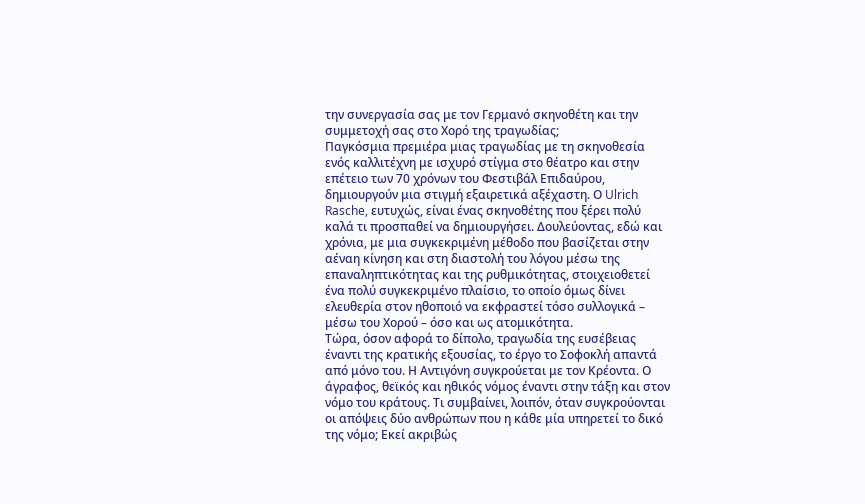την συνεργασία σας με τον Γερμανό σκηνοθέτη και την συμμετοχή σας στο Χορό της τραγωδίας;
Παγκόσμια πρεμιέρα μιας τραγωδίας με τη σκηνοθεσία ενός καλλιτέχνη με ισχυρό στίγμα στο θέατρο και στην επέτειο των 70 χρόνων του Φεστιβάλ Επιδαύρου, δημιουργούν μια στιγμή εξαιρετικά αξέχαστη. Ο Ulrich Rasche, ευτυχώς, είναι ένας σκηνοθέτης που ξέρει πολύ καλά τι προσπαθεί να δημιουργήσει. Δουλεύοντας, εδώ και χρόνια, με μια συγκεκριμένη μέθοδο που βασίζεται στην αέναη κίνηση και στη διαστολή του λόγου μέσω της επαναληπτικότητας και της ρυθμικότητας, στοιχειοθετεί ένα πολύ συγκεκριμένο πλαίσιο, το οποίο όμως δίνει ελευθερία στον ηθοποιό να εκφραστεί τόσο συλλογικά – μέσω του Χορού – όσο και ως ατομικότητα.
Τώρα, όσον αφορά το δίπολο, τραγωδία της ευσέβειας έναντι της κρατικής εξουσίας, το έργο το Σοφοκλή απαντά από μόνο του. Η Αντιγόνη συγκρούεται με τον Κρέοντα. Ο άγραφος, θεϊκός και ηθικός νόμος έναντι στην τάξη και στον νόμο του κράτους. Τι συμβαίνει, λοιπόν, όταν συγκρούονται οι απόψεις δύο ανθρώπων που η κάθε μία υπηρετεί το δικό της νόμο; Εκεί ακριβώς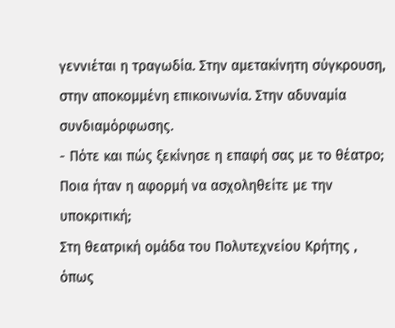γεννιέται η τραγωδία. Στην αμετακίνητη σύγκρουση, στην αποκομμένη επικοινωνία. Στην αδυναμία συνδιαμόρφωσης.
- Πότε και πώς ξεκίνησε η επαφή σας με το θέατρο; Ποια ήταν η αφορμή να ασχοληθείτε με την υποκριτική;
Στη θεατρική ομάδα του Πολυτεχνείου Κρήτης , όπως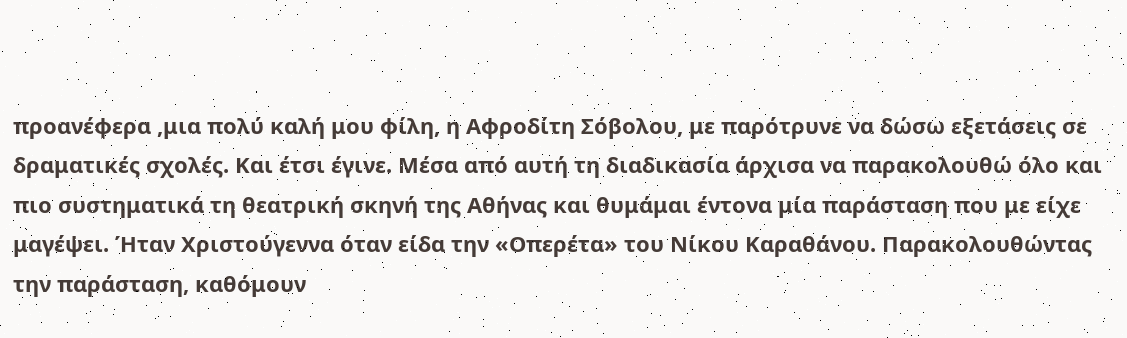προανέφερα ,μια πολύ καλή μου φίλη, η Αφροδίτη Σόβολου, με παρότρυνε να δώσω εξετάσεις σε δραματικές σχολές. Και έτσι έγινε. Μέσα από αυτή τη διαδικασία άρχισα να παρακολουθώ όλο και πιο συστηματικά τη θεατρική σκηνή της Αθήνας και θυμάμαι έντονα μία παράσταση που με είχε μαγέψει. Ήταν Χριστούγεννα όταν είδα την «Οπερέτα» του Νίκου Καραθάνου. Παρακολουθώντας την παράσταση, καθόμουν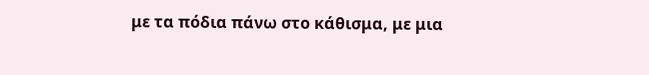με τα πόδια πάνω στο κάθισμα, με μια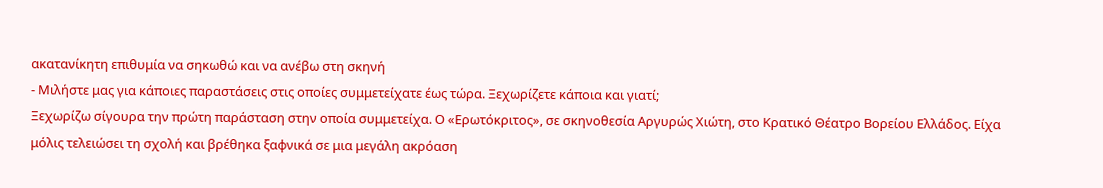ακατανίκητη επιθυμία να σηκωθώ και να ανέβω στη σκηνή
- Μιλήστε μας για κάποιες παραστάσεις στις οποίες συμμετείχατε έως τώρα. Ξεχωρίζετε κάποια και γιατί;
Ξεχωρίζω σίγουρα την πρώτη παράσταση στην οποία συμμετείχα. Ο «Ερωτόκριτος», σε σκηνοθεσία Αργυρώς Χιώτη, στο Κρατικό Θέατρο Βορείου Ελλάδος. Είχα μόλις τελειώσει τη σχολή και βρέθηκα ξαφνικά σε μια μεγάλη ακρόαση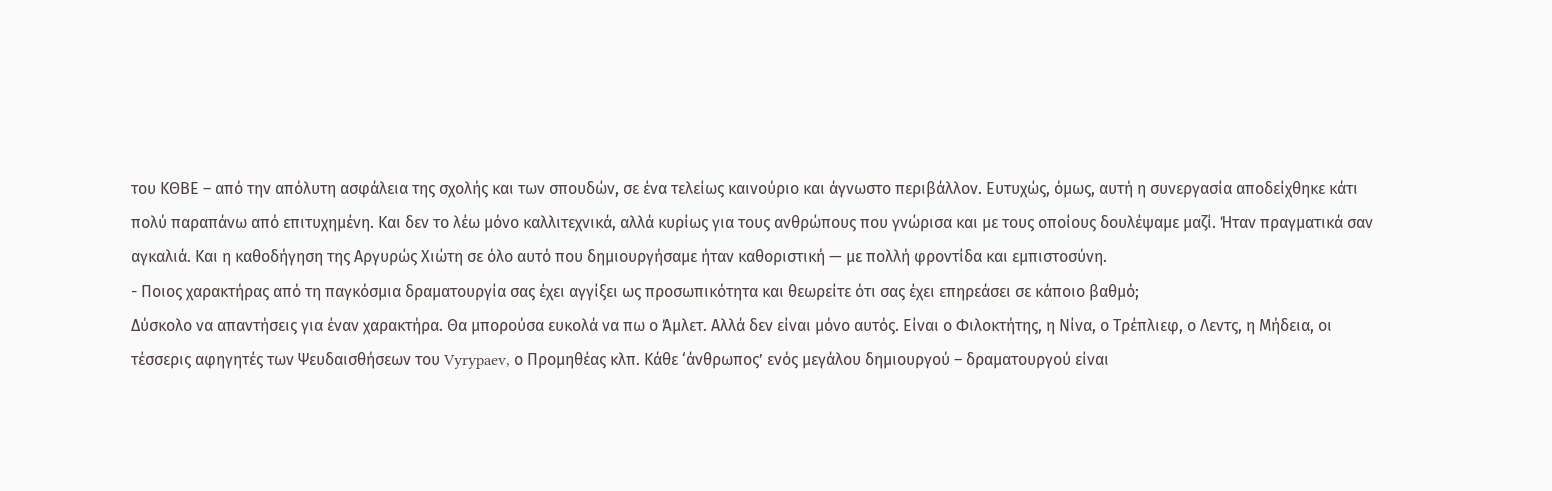του ΚΘΒΕ – από την απόλυτη ασφάλεια της σχολής και των σπουδών, σε ένα τελείως καινούριο και άγνωστο περιβάλλον. Ευτυχώς, όμως, αυτή η συνεργασία αποδείχθηκε κάτι πολύ παραπάνω από επιτυχημένη. Και δεν το λέω μόνο καλλιτεχνικά, αλλά κυρίως για τους ανθρώπους που γνώρισα και με τους οποίους δουλέψαμε μαζί. Ήταν πραγματικά σαν αγκαλιά. Και η καθοδήγηση της Αργυρώς Χιώτη σε όλο αυτό που δημιουργήσαμε ήταν καθοριστική — με πολλή φροντίδα και εμπιστοσύνη.
- Ποιος χαρακτήρας από τη παγκόσμια δραματουργία σας έχει αγγίξει ως προσωπικότητα και θεωρείτε ότι σας έχει επηρεάσει σε κάποιο βαθμό;
Δύσκολο να απαντήσεις για έναν χαρακτήρα. Θα μπορούσα ευκολά να πω ο Άμλετ. Αλλά δεν είναι μόνο αυτός. Είναι ο Φιλοκτήτης, η Νίνα, ο Τρέπλιεφ, ο Λεντς, η Μήδεια, οι τέσσερις αφηγητές των Ψευδαισθήσεων του Vyrypaev, ο Προμηθέας κλπ. Κάθε ‘άνθρωπος’ ενός μεγάλου δημιουργού – δραματουργού είναι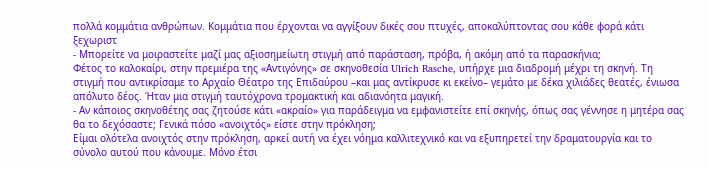πολλά κομμάτια ανθρώπων. Κομμάτια που έρχονται να αγγίξουν δικές σου πτυχές, αποκαλύπτοντας σου κάθε φορά κάτι ξεχωριστ
- Μπορείτε να μοιραστείτε μαζί μας αξιοσημείωτη στιγμή από παράσταση, πρόβα, ή ακόμη από τα παρασκήνια;
Φέτος το καλοκαίρι, στην πρεμιέρα της «Αντιγόνης» σε σκηνοθεσία Ulrich Rasche, υπήρχε μια διαδρομή μέχρι τη σκηνή. Τη στιγμή που αντικρίσαμε το Αρχαίο Θέατρο της Επιδαύρου –και μας αντίκρυσε κι εκείνο– γεμάτο με δέκα χιλιάδες θεατές, ένιωσα απόλυτο δέος. Ήταν μια στιγμή ταυτόχρονα τρομακτική και αδιανόητα μαγική.
- Αν κάποιος σκηνοθέτης σας ζητούσε κάτι «ακραίο» για παράδειγμα να εμφανιστείτε επί σκηνής, όπως σας γέννησε η μητέρα σας θα το δεχόσαστε; Γενικά πόσο «ανοιχτός» είστε στην πρόκληση;
Είμαι ολότελα ανοιχτός στην πρόκληση, αρκεί αυτή να έχει νόημα καλλιτεχνικό και να εξυπηρετεί την δραματουργία και το σύνολο αυτού που κάνουμε. Μόνο έτσι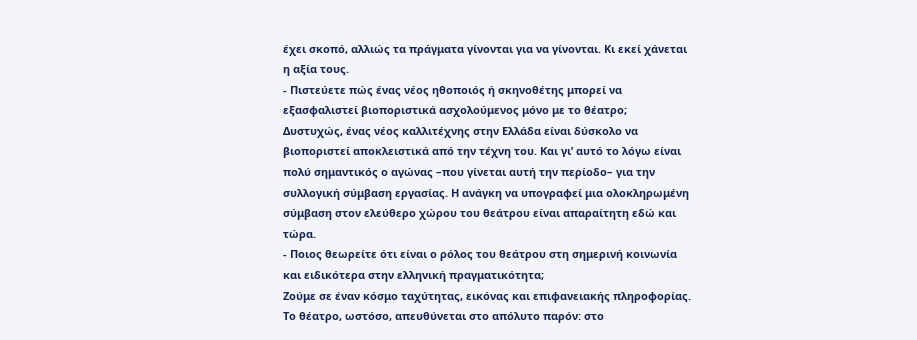έχει σκοπό, αλλιώς τα πράγματα γίνονται για να γίνονται. Κι εκεί χάνεται η αξία τους.
- Πιστεύετε πώς ένας νέος ηθοποιός ή σκηνοθέτης μπορεί να εξασφαλιστεί βιοποριστικά ασχολούμενος μόνο με το θέατρο;
Δυστυχώς, ένας νέος καλλιτέχνης στην Ελλάδα είναι δύσκολο να βιοποριστεί αποκλειστικά από την τέχνη του. Και γι’ αυτό το λόγω είναι πολύ σημαντικός ο αγώνας –που γίνεται αυτή την περίοδο– για την συλλογική σύμβαση εργασίας. Η ανάγκη να υπογραφεί μια ολοκληρωμένη σύμβαση στον ελεύθερο χώρου του θεάτρου είναι απαραίτητη εδώ και τώρα.
- Ποιος θεωρείτε ότι είναι ο ρόλος του θεάτρου στη σημερινή κοινωνία και ειδικότερα στην ελληνική πραγματικότητα;
Ζούμε σε έναν κόσμο ταχύτητας, εικόνας και επιφανειακής πληροφορίας. Το θέατρο, ωστόσο, απευθύνεται στο απόλυτο παρόν: στο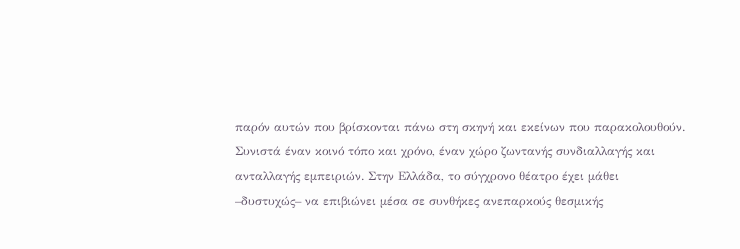παρόν αυτών που βρίσκονται πάνω στη σκηνή και εκείνων που παρακολουθούν. Συνιστά έναν κοινό τόπο και χρόνο, έναν χώρο ζωντανής συνδιαλλαγής και ανταλλαγής εμπειριών. Στην Ελλάδα, το σύγχρονο θέατρο έχει μάθει –δυστυχώς– να επιβιώνει μέσα σε συνθήκες ανεπαρκούς θεσμικής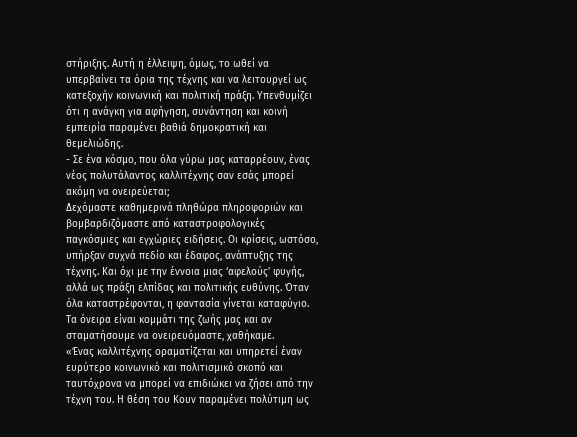στήριξης. Αυτή η έλλειψη, όμως, το ωθεί να υπερβαίνει τα όρια της τέχνης και να λειτουργεί ως κατεξοχήν κοινωνική και πολιτική πράξη. Υπενθυμίζει ότι η ανάγκη για αφήγηση, συνάντηση και κοινή εμπειρία παραμένει βαθιά δημοκρατική και θεμελιώδης.
- Σε ένα κόσμο, που όλα γύρω μας καταρρέουν, ένας νέος πολυτάλαντος καλλιτέχνης σαν εσάς μπορεί ακόμη να ονειρεύεται;
Δεχόμαστε καθημερινά πληθώρα πληροφοριών και βομβαρδιζόμαστε από καταστροφολογικές παγκόσμιες και εγχώριες ειδήσεις. Οι κρίσεις, ωστόσο, υπήρξαν συχνά πεδίο και έδαφος, ανάπτυξης της τέχνης. Και όχι με την έννοια μιας ‘αφελούς’ φυγής, αλλά ως πράξη ελπίδας και πολιτικής ευθύνης. Όταν όλα καταστρέφονται, η φαντασία γίνεται καταφύγιο. Τα όνειρα είναι κομμάτι της ζωής μας και αν σταματήσουμε να ονειρευόμαστε, χαθήκαμε.
«Ένας καλλιτέχνης οραματίζεται και υπηρετεί έναν ευρύτερο κοινωνικό και πολιτισμικό σκοπό και ταυτόχρονα να μπορεί να επιδιώκει να ζήσει από την τέχνη του. Η θέση του Κουν παραμένει πολύτιμη ως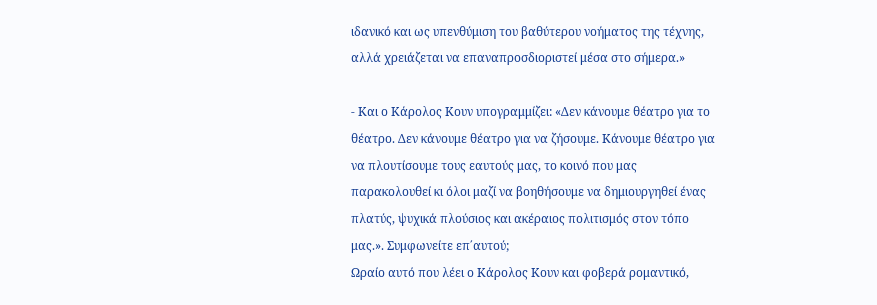ιδανικό και ως υπενθύμιση του βαθύτερου νοήματος της τέχνης, αλλά χρειάζεται να επαναπροσδιοριστεί μέσα στο σήμερα.»

- Και ο Κάρολος Κουν υπογραμμίζει: «Δεν κάνουμε θέατρο για το θέατρο. Δεν κάνουμε θέατρο για να ζήσουμε. Κάνουμε θέατρο για να πλουτίσουμε τους εαυτούς μας, το κοινό που μας παρακολουθεί κι όλοι μαζί να βοηθήσουμε να δημιουργηθεί ένας πλατύς, ψυχικά πλούσιος και ακέραιος πολιτισμός στον τόπο μας.». Συμφωνείτε επ΄αυτού;
Ωραίο αυτό που λέει ο Κάρολος Κουν και φοβερά ρομαντικό,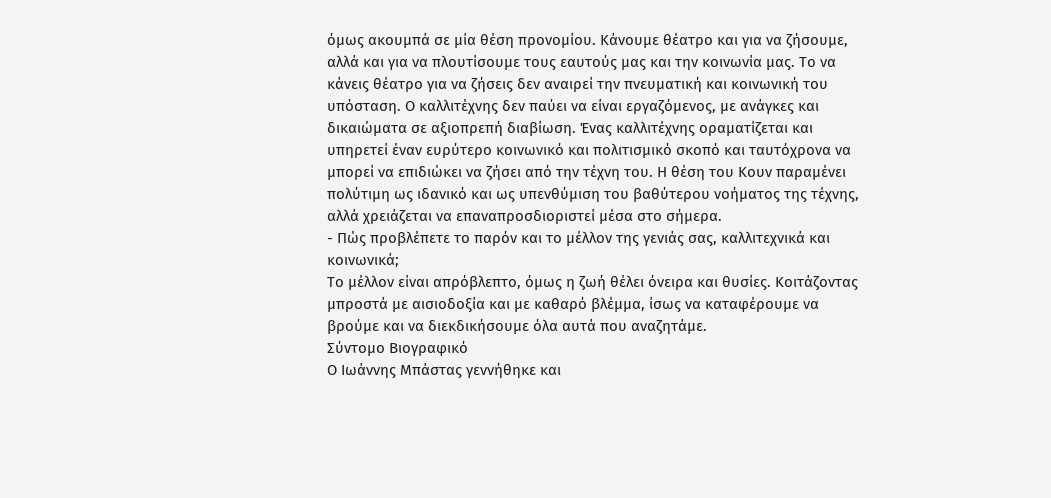όμως ακουμπά σε μία θέση προνομίου. Κάνουμε θέατρο και για να ζήσουμε, αλλά και για να πλουτίσουμε τους εαυτούς μας και την κοινωνία μας. Το να κάνεις θέατρο για να ζήσεις δεν αναιρεί την πνευματική και κοινωνική του υπόσταση. Ο καλλιτέχνης δεν παύει να είναι εργαζόμενος, με ανάγκες και δικαιώματα σε αξιοπρεπή διαβίωση. Ένας καλλιτέχνης οραματίζεται και υπηρετεί έναν ευρύτερο κοινωνικό και πολιτισμικό σκοπό και ταυτόχρονα να μπορεί να επιδιώκει να ζήσει από την τέχνη του. Η θέση του Κουν παραμένει πολύτιμη ως ιδανικό και ως υπενθύμιση του βαθύτερου νοήματος της τέχνης, αλλά χρειάζεται να επαναπροσδιοριστεί μέσα στο σήμερα.
- Πώς προβλέπετε το παρόν και το μέλλον της γενιάς σας, καλλιτεχνικά και κοινωνικά;
Το μέλλον είναι απρόβλεπτο, όμως η ζωή θέλει όνειρα και θυσίες. Κοιτάζοντας μπροστά με αισιοδοξία και με καθαρό βλέμμα, ίσως να καταφέρουμε να βρούμε και να διεκδικήσουμε όλα αυτά που αναζητάμε.
Σύντομο Βιογραφικό
Ο Ιωάννης Μπάστας γεννήθηκε και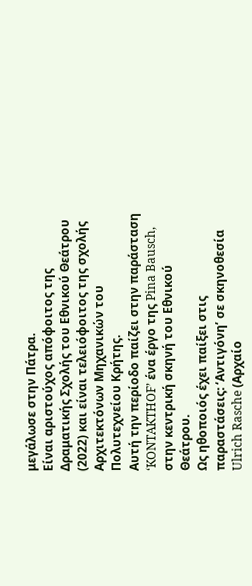μεγάλωσε στην Πάτρα.
Είναι αριστούχος απόφοιτος της Δραματικής Σχολής του Εθνικού Θεάτρου (2022) και είναι τελειόφοιτος της σχολής Αρχιτεκτόνων Μηχανικών του Πολυτεχνείου Κρήτης.
Αυτή την περίοδο παίζει στην παράσταση ‘KONTAKTHOF’ ένα έργο της Pina Bausch, στην κεντρική σκηνή του Εθνικού Θεάτρου.
Ως ηθοποιός έχει παίξει στις παραστάσεις: ‘Αντιγόνη’ σε σκηνοθεσία Ulrich Rasche (Αρχαίο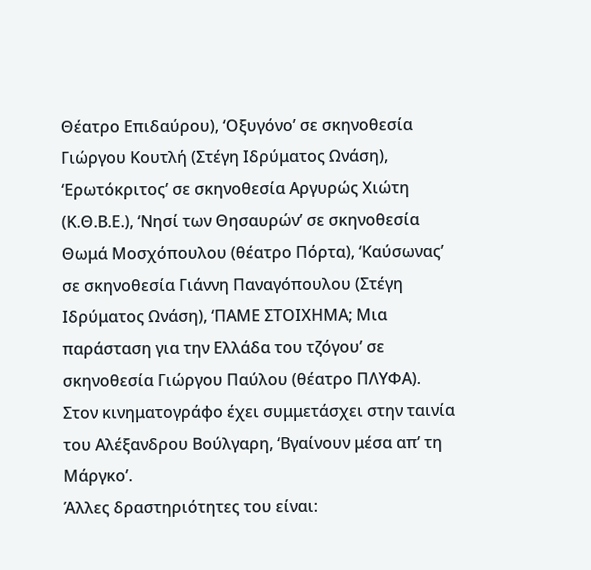Θέατρο Επιδαύρου), ‘Οξυγόνο’ σε σκηνοθεσία Γιώργου Κουτλή (Στέγη Ιδρύματος Ωνάση), ‘Ερωτόκριτος’ σε σκηνοθεσία Αργυρώς Χιώτη (Κ.Θ.Β.Ε.), ‘Νησί των Θησαυρών’ σε σκηνοθεσία Θωμά Μοσχόπουλου (θέατρο Πόρτα), ‘Καύσωνας’ σε σκηνοθεσία Γιάννη Παναγόπουλου (Στέγη Ιδρύματος Ωνάση), ‘ΠΑΜΕ ΣΤΟΙΧΗΜΑ; Μια παράσταση για την Ελλάδα του τζόγου’ σε σκηνοθεσία Γιώργου Παύλου (θέατρο ΠΛΥΦΑ).
Στον κινηματογράφο έχει συμμετάσχει στην ταινία του Αλέξανδρου Βούλγαρη, ‘Βγαίνουν μέσα απ’ τη Μάργκο’.
Άλλες δραστηριότητες του είναι: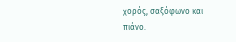χορός, σαξόφωνο και πιάνο.